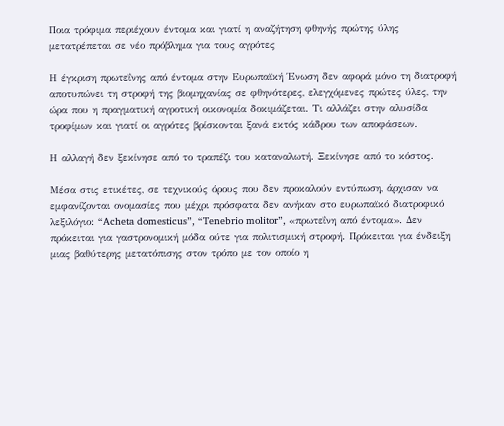Ποια τρόφιμα περιέχουν έντομα και γιατί η αναζήτηση φθηνής πρώτης ύλης μετατρέπεται σε νέο πρόβλημα για τους αγρότες

Η έγκριση πρωτεΐνης από έντομα στην Ευρωπαϊκή Ένωση δεν αφορά μόνο τη διατροφή αποτυπώνει τη στροφή της βιομηχανίας σε φθηνότερες, ελεγχόμενες πρώτες ύλες, την ώρα που η πραγματική αγροτική οικονομία δοκιμάζεται. Τι αλλάζει στην αλυσίδα τροφίμων και γιατί οι αγρότες βρίσκονται ξανά εκτός κάδρου των αποφάσεων.

Η αλλαγή δεν ξεκίνησε από το τραπέζι του καταναλωτή. Ξεκίνησε από το κόστος.

Μέσα στις ετικέτες, σε τεχνικούς όρους που δεν προκαλούν εντύπωση, άρχισαν να εμφανίζονται ονομασίες που μέχρι πρόσφατα δεν ανήκαν στο ευρωπαϊκό διατροφικό λεξιλόγιο: “Acheta domesticus”, “Tenebrio molitor”, «πρωτεΐνη από έντομα». Δεν πρόκειται για γαστρονομική μόδα ούτε για πολιτισμική στροφή. Πρόκειται για ένδειξη μιας βαθύτερης μετατόπισης στον τρόπο με τον οποίο η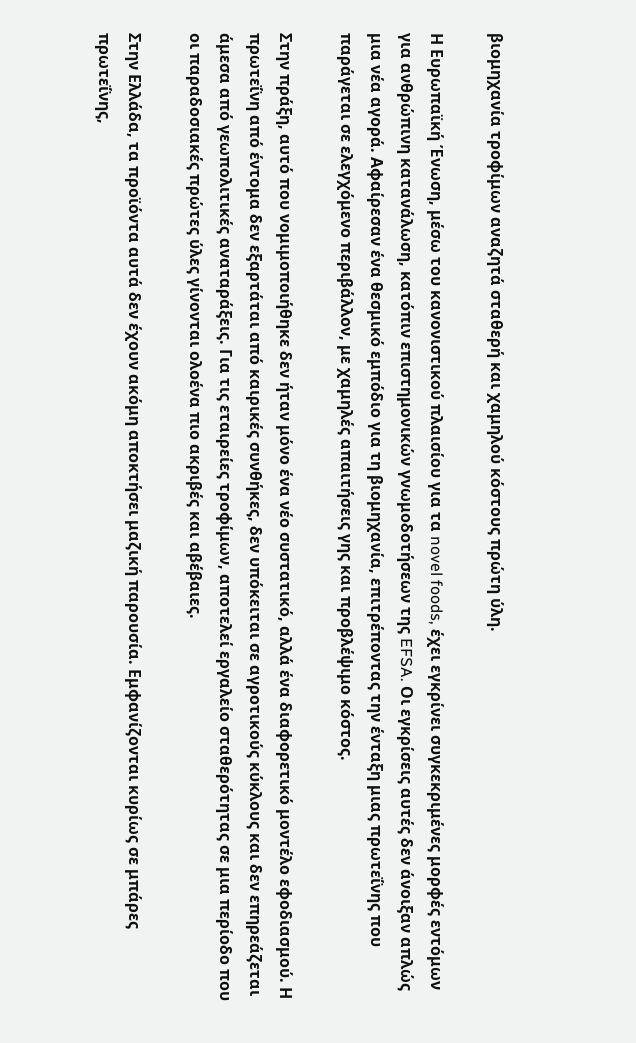βιομηχανία τροφίμων αναζητά σταθερή και χαμηλού κόστους πρώτη ύλη.

Η Ευρωπαϊκή Ένωση, μέσω του κανονιστικού πλαισίου για τα novel foods, έχει εγκρίνει συγκεκριμένες μορφές εντόμων για ανθρώπινη κατανάλωση, κατόπιν επιστημονικών γνωμοδοτήσεων της EFSA. Οι εγκρίσεις αυτές δεν άνοιξαν απλώς μια νέα αγορά. Αφαίρεσαν ένα θεσμικό εμπόδιο για τη βιομηχανία, επιτρέποντας την ένταξη μιας πρωτεΐνης που παράγεται σε ελεγχόμενο περιβάλλον, με χαμηλές απαιτήσεις γης και προβλέψιμο κόστος.

Στην πράξη, αυτό που νομιμοποιήθηκε δεν ήταν μόνο ένα νέο συστατικό, αλλά ένα διαφορετικό μοντέλο εφοδιασμού. Η πρωτεΐνη από έντομα δεν εξαρτάται από καιρικές συνθήκες, δεν υπόκειται σε αγροτικούς κύκλους και δεν επηρεάζεται άμεσα από γεωπολιτικές αναταράξεις. Για τις εταιρείες τροφίμων, αποτελεί εργαλείο σταθερότητας σε μια περίοδο που οι παραδοσιακές πρώτες ύλες γίνονται ολοένα πιο ακριβές και αβέβαιες.

Στην Ελλάδα, τα προϊόντα αυτά δεν έχουν ακόμη αποκτήσει μαζική παρουσία. Εμφανίζονται κυρίως σε μπάρες πρωτεΐνης,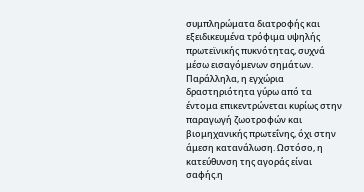συμπληρώματα διατροφής και εξειδικευμένα τρόφιμα υψηλής πρωτεϊνικής πυκνότητας, συχνά μέσω εισαγόμενων σημάτων. Παράλληλα, η εγχώρια δραστηριότητα γύρω από τα έντομα επικεντρώνεται κυρίως στην παραγωγή ζωοτροφών και βιομηχανικής πρωτεΐνης, όχι στην άμεση κατανάλωση. Ωστόσο, η κατεύθυνση της αγοράς είναι σαφής.η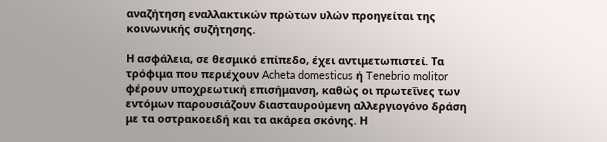αναζήτηση εναλλακτικών πρώτων υλών προηγείται της κοινωνικής συζήτησης.

Η ασφάλεια, σε θεσμικό επίπεδο, έχει αντιμετωπιστεί. Τα τρόφιμα που περιέχουν Acheta domesticus ή Tenebrio molitor φέρουν υποχρεωτική επισήμανση, καθώς οι πρωτεΐνες των εντόμων παρουσιάζουν διασταυρούμενη αλλεργιογόνο δράση με τα οστρακοειδή και τα ακάρεα σκόνης. Η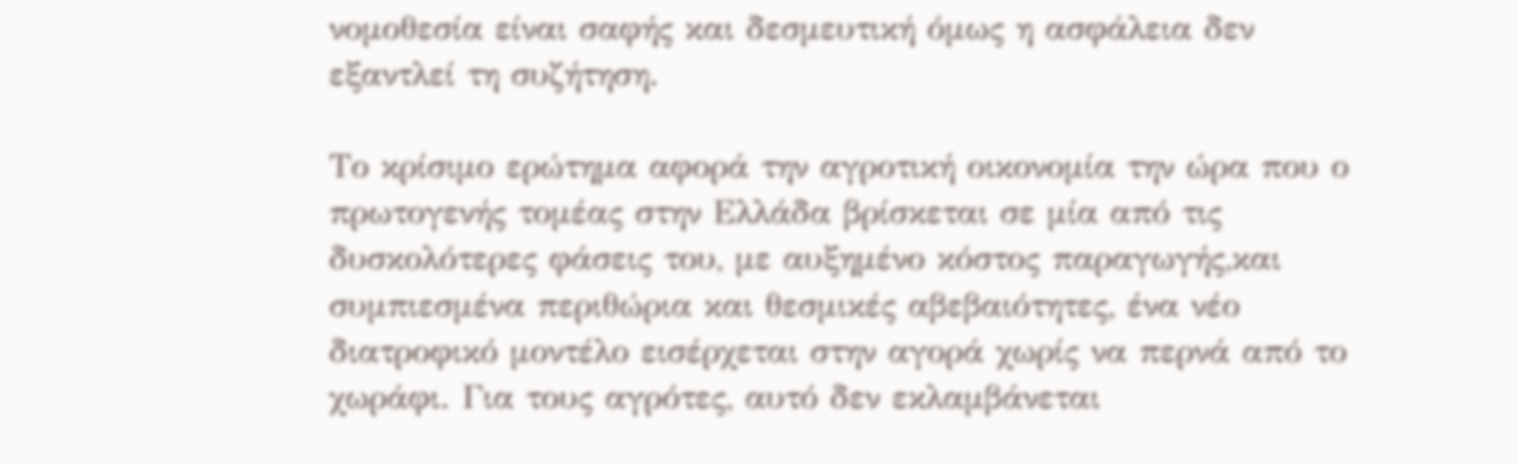νομοθεσία είναι σαφής και δεσμευτική όμως η ασφάλεια δεν εξαντλεί τη συζήτηση.

Το κρίσιμο ερώτημα αφορά την αγροτική οικονομία την ώρα που ο πρωτογενής τομέας στην Ελλάδα βρίσκεται σε μία από τις δυσκολότερες φάσεις του, με αυξημένο κόστος παραγωγής,και συμπιεσμένα περιθώρια και θεσμικές αβεβαιότητες, ένα νέο διατροφικό μοντέλο εισέρχεται στην αγορά χωρίς να περνά από το χωράφι. Για τους αγρότες, αυτό δεν εκλαμβάνεται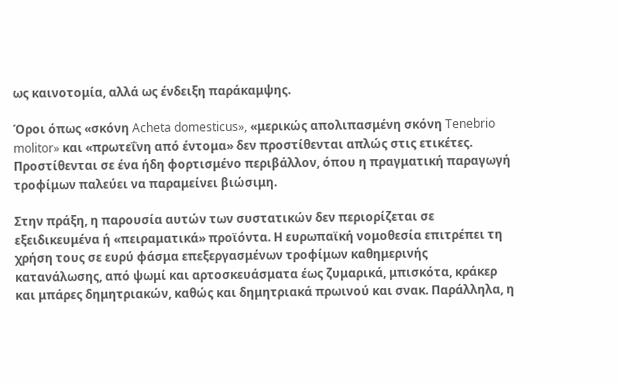ως καινοτομία, αλλά ως ένδειξη παράκαμψης.

Όροι όπως «σκόνη Acheta domesticus», «μερικώς απολιπασμένη σκόνη Tenebrio molitor» και «πρωτεΐνη από έντομα» δεν προστίθενται απλώς στις ετικέτες. Προστίθενται σε ένα ήδη φορτισμένο περιβάλλον, όπου η πραγματική παραγωγή τροφίμων παλεύει να παραμείνει βιώσιμη.

Στην πράξη, η παρουσία αυτών των συστατικών δεν περιορίζεται σε εξειδικευμένα ή «πειραματικά» προϊόντα. Η ευρωπαϊκή νομοθεσία επιτρέπει τη χρήση τους σε ευρύ φάσμα επεξεργασμένων τροφίμων καθημερινής κατανάλωσης, από ψωμί και αρτοσκευάσματα έως ζυμαρικά, μπισκότα, κράκερ και μπάρες δημητριακών, καθώς και δημητριακά πρωινού και σνακ. Παράλληλα, η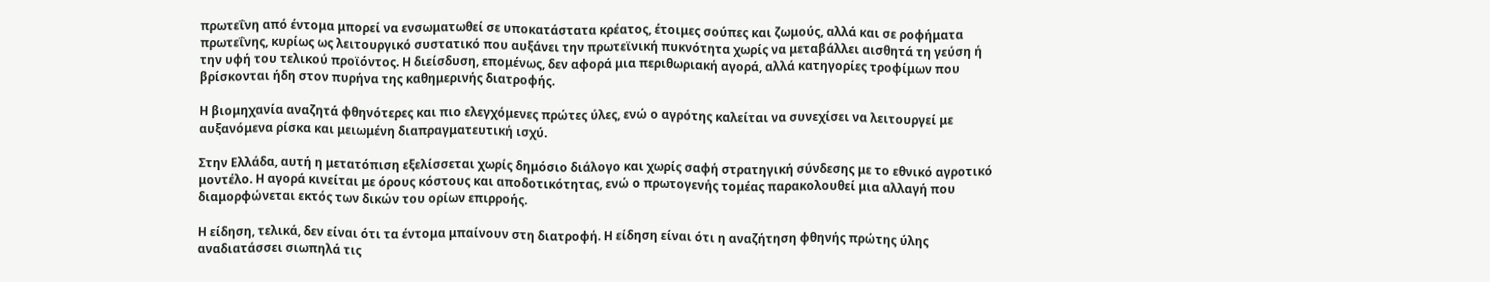πρωτεΐνη από έντομα μπορεί να ενσωματωθεί σε υποκατάστατα κρέατος, έτοιμες σούπες και ζωμούς, αλλά και σε ροφήματα πρωτεΐνης, κυρίως ως λειτουργικό συστατικό που αυξάνει την πρωτεϊνική πυκνότητα χωρίς να μεταβάλλει αισθητά τη γεύση ή την υφή του τελικού προϊόντος. Η διείσδυση, επομένως, δεν αφορά μια περιθωριακή αγορά, αλλά κατηγορίες τροφίμων που βρίσκονται ήδη στον πυρήνα της καθημερινής διατροφής.

Η βιομηχανία αναζητά φθηνότερες και πιο ελεγχόμενες πρώτες ύλες, ενώ ο αγρότης καλείται να συνεχίσει να λειτουργεί με αυξανόμενα ρίσκα και μειωμένη διαπραγματευτική ισχύ.

Στην Ελλάδα, αυτή η μετατόπιση εξελίσσεται χωρίς δημόσιο διάλογο και χωρίς σαφή στρατηγική σύνδεσης με το εθνικό αγροτικό μοντέλο. Η αγορά κινείται με όρους κόστους και αποδοτικότητας, ενώ ο πρωτογενής τομέας παρακολουθεί μια αλλαγή που διαμορφώνεται εκτός των δικών του ορίων επιρροής.

Η είδηση, τελικά, δεν είναι ότι τα έντομα μπαίνουν στη διατροφή. Η είδηση είναι ότι η αναζήτηση φθηνής πρώτης ύλης αναδιατάσσει σιωπηλά τις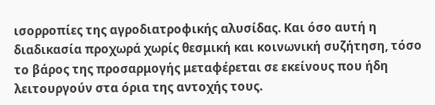ισορροπίες της αγροδιατροφικής αλυσίδας. Και όσο αυτή η διαδικασία προχωρά χωρίς θεσμική και κοινωνική συζήτηση, τόσο το βάρος της προσαρμογής μεταφέρεται σε εκείνους που ήδη λειτουργούν στα όρια της αντοχής τους.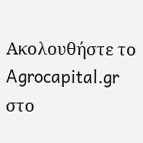Ακολουθήστε το Agrocapital.gr στο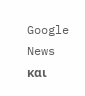Google News και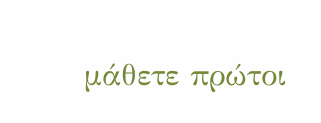μάθετε πρώτοι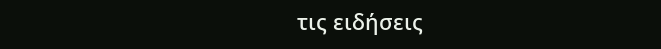τις ειδήσεις